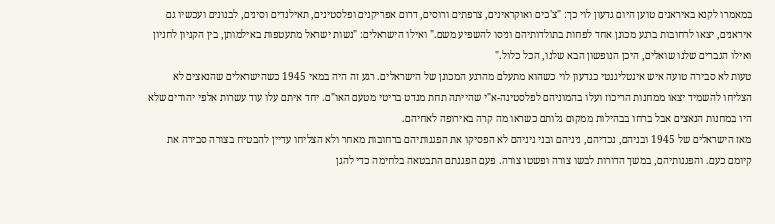במאמרו לקנא באיראנים טוען היום גדעון לוי כך: "צ'כים ואוקראינים, צרפתים ורוסים, דרום אפריקנים ופלסטינים, תאילנדים וסינים, לבנונים ועכשיו גם איראנים, יצאו לרחובות ברגע מכונן אחד לפחות בתולדותיהם וניסו להשפיע משם." ואילו הישראלים: "נשות ישראל מתעטפות באילמותן, בין הקניון לחניון ואילו הגברים שלנו שואלים, היכן הנופשון הבא שלנו, הכל כלול."
טעות לא סבירה טועה איש אינטליגנטי כגדעון לוי כשהוא מתעלם מהרגע המכונן של הישראלים. רגע זה היה במאי 1945 כשהישראלים שהנאצים לא הצליחו להשמיד יצאו ממחנות הריכוז ועלו בהמוניהם לפלסטינה-א"י שהייתה תחת מנדט בריטי מטעם האו"ם. יחד איתם עלו עוד עשרות אלפי יהודים שלא היו במחנות הנאצים אבל ברחו בבהילות ממקום גלותם כשראו מה קרה באירופה לאחיהם.
מאז הישראלים של 1945 ובניהם, נכדיהם, ניניהם ובני ניניהם לא הפסיקו את הפגנותיהם ברחובות מאחר ולא הצליחו עדיין להבטיח בצורה סבירה את קיומם כעם. והפגנותיהם, במשך הדורות לבשו צורה ופשטו צורה. פעם הפגנתם התבטאה בלחימה כדי להגן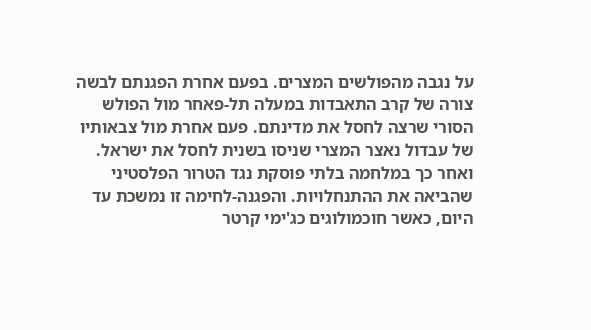על נגבה מהפולשים המצרים. בפעם אחרת הפגנתם לבשה צורה של קרב התאבדות במעלה תל-פאחר מול הפולש הסורי שרצה לחסל את מדינתם. פעם אחרת מול צבאותיו של עבדול נאצר המצרי שניסו בשנית לחסל את ישראל. ואחר כך במלחמה בלתי פוסקת נגד הטרור הפלסטיני שהביאה את ההתנחלויות. והפגנה-לחימה זו נמשכת עד היום, כאשר חוכמולוגים כג'ימי קרטר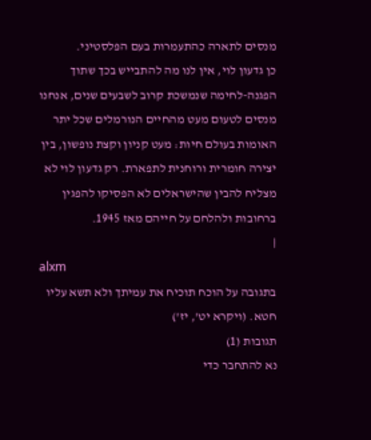מנסים לתארה כהתעמרות בעם הפלסטיני.
כן גדעון לוי, אין לנו מה להתבייש בכך שתוך הפגנה-לחימה שנמשכת קרוב לשבעים שנים, אנחנו מנסים לטעום מעט מהחיים הנורמלים שכל יתר האומות בעולם חיות: מעט קניון וקצת נופשון, בין יצירה חומרית ורוחנית לתפארת. רק גדעון לוי לא מצליח להבין שהישראלים לא הפסיקו להפגין ברחובות ולהלחם על חייהם מאז 1945.
|
alxm
בתגובה על הוכח תוכיח את עמיתך ולא תשא עליו חטא. (ויקרא יט', יז')
תגובות (1)
נא להתחבר כדי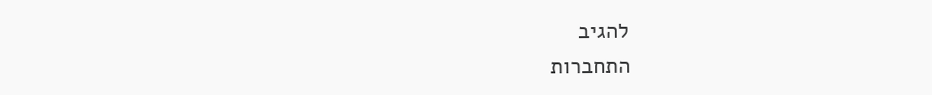להגיב
התחברות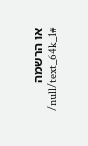או הרשמה
/null/text_64k_1#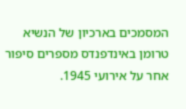המסמכים בארכיון של הנשיא טרומן באינדפנדס מספרים סיפור אחר על אירועי 1945.